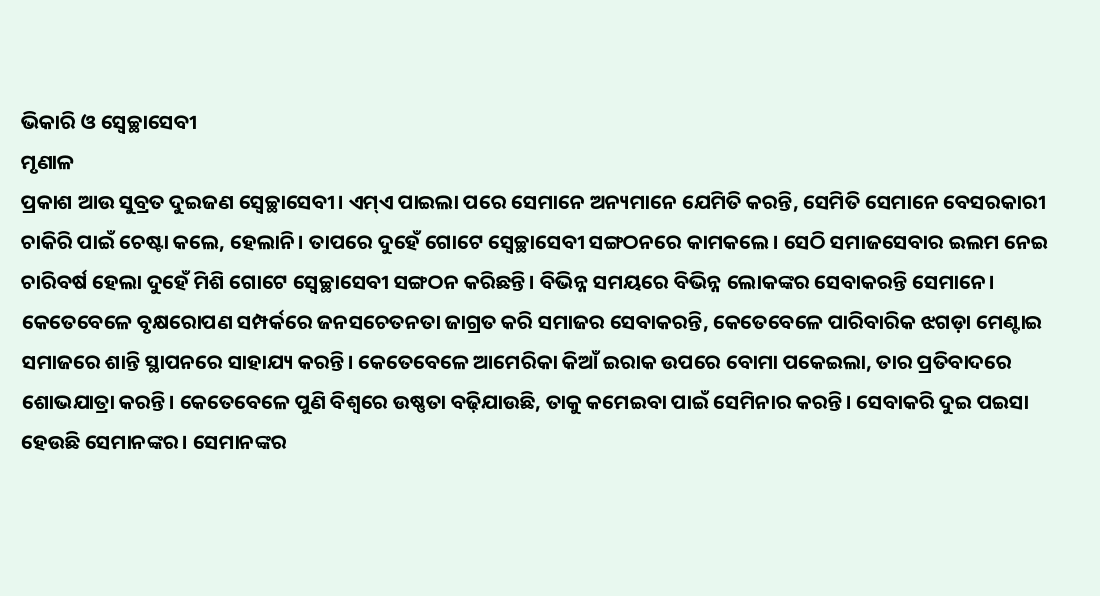ଭିକାରି ଓ ସ୍ୱେଚ୍ଛାସେବୀ
ମୃଣାଳ
ପ୍ରକାଶ ଆଉ ସୁବ୍ରତ ଦୁଇଜଣ ସ୍ୱେଚ୍ଛାସେବୀ। ଏମ୍ଏ ପାଇଲା ପରେ ସେମାନେ ଅନ୍ୟମାନେ ଯେମିତି କରନ୍ତି, ସେମିତି ସେମାନେ ବେସରକାରୀ ଚାକିରି ପାଇଁ ଚେଷ୍ଟା କଲେ, ହେଲାନି। ତାପରେ ଦୁହେଁ ଗୋଟେ ସ୍ୱେଚ୍ଛାସେବୀ ସଙ୍ଗଠନରେ କାମକଲେ। ସେଠି ସମାଜସେବାର ଇଲମ ନେଇ ଚାରିବର୍ଷ ହେଲା ଦୁହେଁ ମିଶି ଗୋଟେ ସ୍ୱେଚ୍ଛାସେବୀ ସଙ୍ଗଠନ କରିଛନ୍ତି। ବିଭିନ୍ନ ସମୟରେ ବିଭିନ୍ନ ଲୋକଙ୍କର ସେବାକରନ୍ତି ସେମାନେ। କେତେବେଳେ ବୃକ୍ଷରୋପଣ ସମ୍ପର୍କରେ ଜନସଚେତନତା ଜାଗ୍ରତ କରି ସମାଜର ସେବାକରନ୍ତି, କେତେବେଳେ ପାରିବାରିକ ଝଗଡ଼ା ମେଣ୍ଟାଇ ସମାଜରେ ଶାନ୍ତି ସ୍ଥାପନରେ ସାହାଯ୍ୟ କରନ୍ତି। କେତେବେଳେ ଆମେରିକା କିଆଁ ଇରାକ ଉପରେ ବୋମା ପକେଇଲା, ତାର ପ୍ରତିବାଦରେ ଶୋଭଯାତ୍ରା କରନ୍ତି। କେତେବେଳେ ପୁଣି ବିଶ୍ୱରେ ଉଷ୍ଣତା ବଢ଼ିଯାଉଛି, ତାକୁ କମେଇବା ପାଇଁ ସେମିନାର କରନ୍ତି। ସେବାକରି ଦୁଇ ପଇସା ହେଉଛି ସେମାନଙ୍କର। ସେମାନଙ୍କର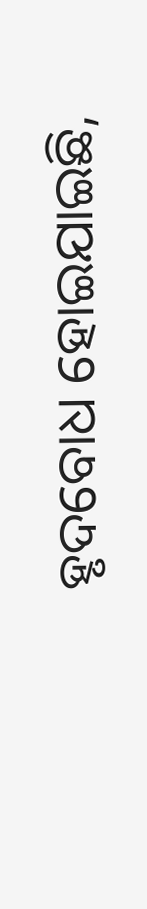ହୃଦବୋଧ ହୋଇଯାଇଛି,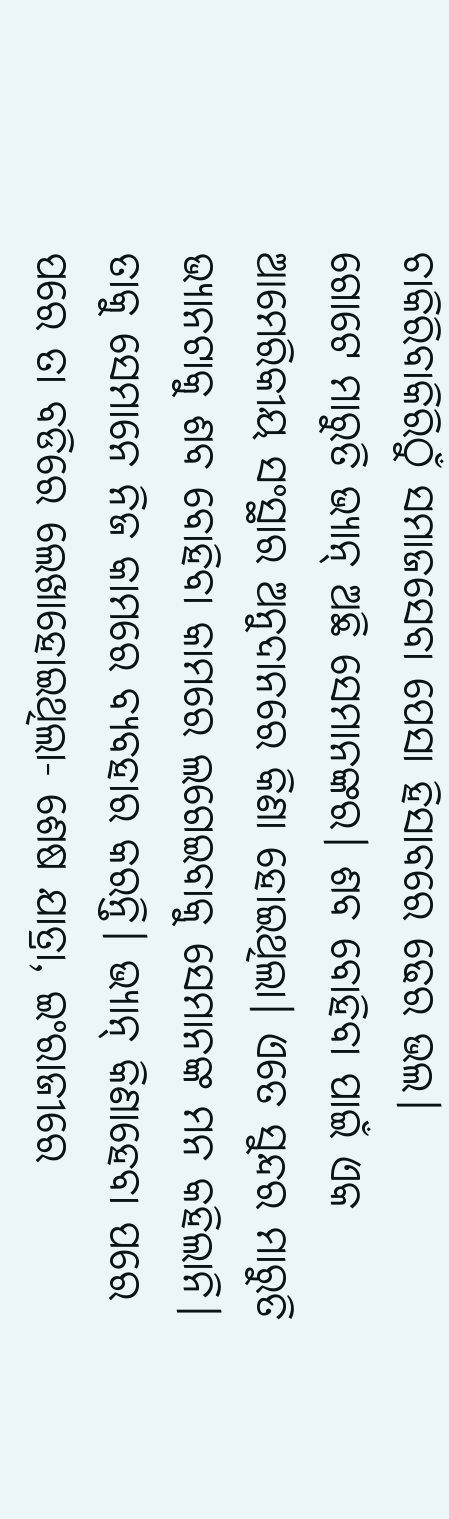ଚାକିରିବାକିରିଠୁଁ ସମାଜସେବା ପେସା ହିସାବରେ ଢେର ଭଲ।
ଗୋଟେ ମାରୁତି ଭ୍ୟାନ୍ ଅଛି ସେମାନଙ୍କର। ଶବ ବୋହିବା ପାଇଁ ଏକ ଆମେରିକୀୟ ସଂସ୍ଥାର ଅନୁଦାନରେ କିଣା ହୋଇଥିଲା। ଏତେ ସୁନ୍ଦର ମାରୁତି ଭ୍ୟାନଟାକୁ ଶବ ବୋହିବା କାମରେ ଲଗେଇବାକୁ ସେମାନଙ୍କ ମନ କହିଲାନି। ତାକୁ ସେମାନେ ନିଜ କାମରେ ବ୍ୟବହାର କରନ୍ତି। ଭ୍ୟାନ୍ କିଣାହେବା ପରେ ପରେ ତା ବଡିରେ ଲେଖାହୋଇଥିଲା- ଶେଷ ଯାତ୍ରା, ଇଂରାଜୀରେ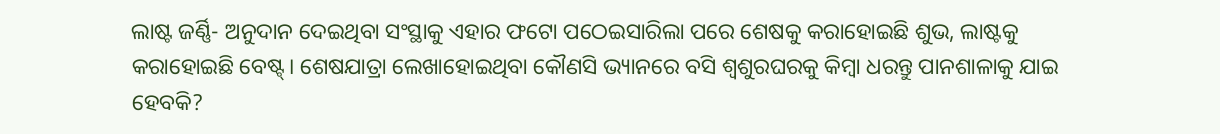ଲାଷ୍ଟ ଜର୍ଣ୍ଣି- ଅନୁଦାନ ଦେଇଥିବା ସଂସ୍ଥାକୁ ଏହାର ଫଟୋ ପଠେଇସାରିଲା ପରେ ଶେଷକୁ କରାହୋଇଛି ଶୁଭ, ଲାଷ୍ଟକୁ କରାହୋଇଛି ବେଷ୍ଟ୍। ଶେଷଯାତ୍ରା ଲେଖାହୋଇଥିବା କୌଣସି ଭ୍ୟାନରେ ବସି ଶ୍ୱଶୁରଘରକୁ କିମ୍ବା ଧରନ୍ତୁ ପାନଶାଳାକୁ ଯାଇ ହେବକି?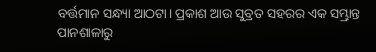ବର୍ତ୍ତମାନ ସନ୍ଧ୍ୟା ଆଠଟା। ପ୍ରକାଶ ଆଉ ସୁବ୍ରତ ସହରର ଏକ ସମ୍ଭ୍ରାନ୍ତ ପାନଶାଳାରୁ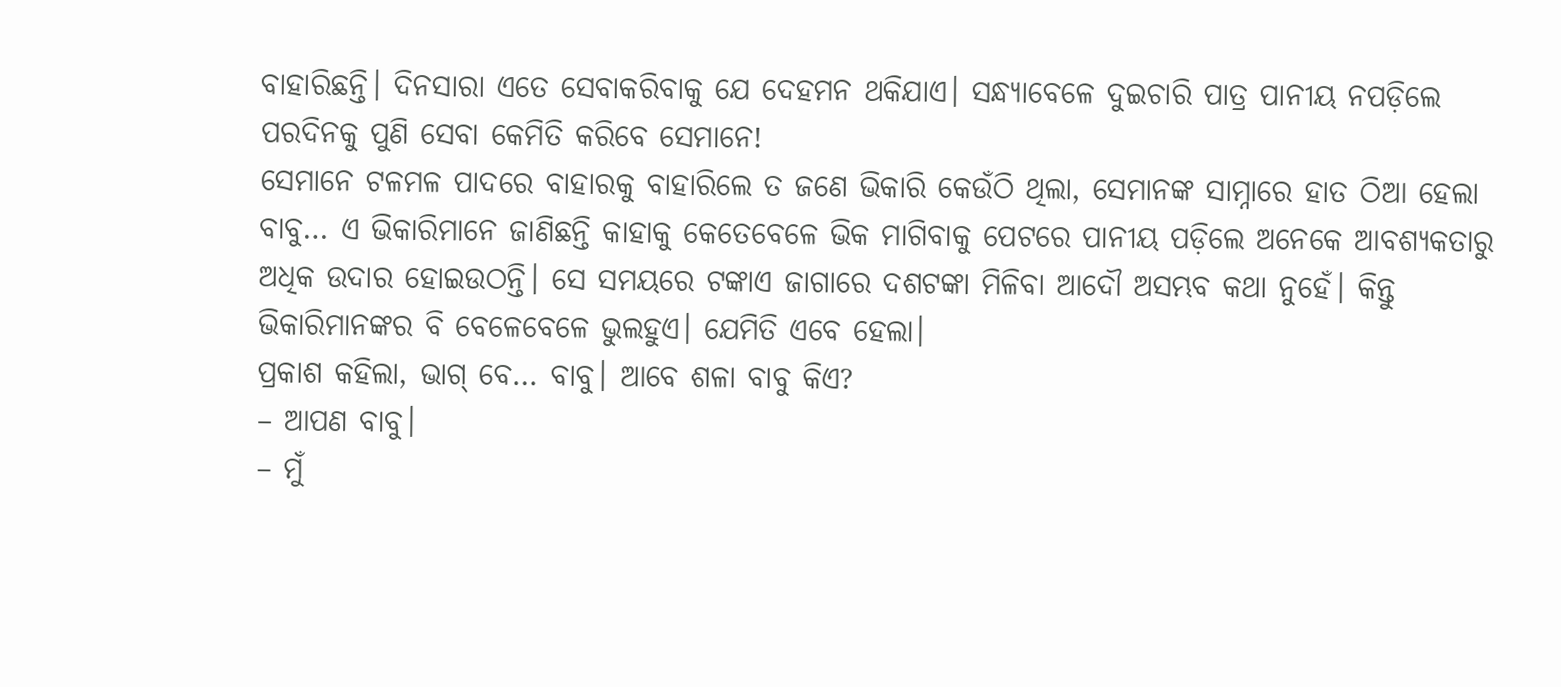ବାହାରିଛନ୍ତି। ଦିନସାରା ଏତେ ସେବାକରିବାକୁ ଯେ ଦେହମନ ଥକିଯାଏ। ସନ୍ଧ୍ୟାବେଳେ ଦୁଇଚାରି ପାତ୍ର ପାନୀୟ ନପଡ଼ିଲେ ପରଦିନକୁ ପୁଣି ସେବା କେମିତି କରିବେ ସେମାନେ!
ସେମାନେ ଟଳମଳ ପାଦରେ ବାହାରକୁ ବାହାରିଲେ ତ ଜଣେ ଭିକାରି କେଉଁଠି ଥିଲା, ସେମାନଙ୍କ ସାମ୍ନାରେ ହାତ ଠିଆ ହେଲା ବାବୁ… ଏ ଭିକାରିମାନେ ଜାଣିଛନ୍ତି କାହାକୁ କେତେବେଳେ ଭିକ ମାଗିବାକୁ ପେଟରେ ପାନୀୟ ପଡ଼ିଲେ ଅନେକେ ଆବଶ୍ୟକତାରୁ ଅଧିକ ଉଦାର ହୋଇଉଠନ୍ତି। ସେ ସମୟରେ ଟଙ୍କାଏ ଜାଗାରେ ଦଶଟଙ୍କା ମିଳିବା ଆଦୌ ଅସମ୍ଭବ କଥା ନୁହେଁ। କିନ୍ତୁ ଭିକାରିମାନଙ୍କର ବି ବେଳେବେଳେ ଭୁଲହୁଏ। ଯେମିତି ଏବେ ହେଲା।
ପ୍ରକାଶ କହିଲା, ଭାଗ୍ ବେ… ବାବୁ। ଆବେ ଶଳା ବାବୁ କିଏ?
– ଆପଣ ବାବୁ।
– ମୁଁ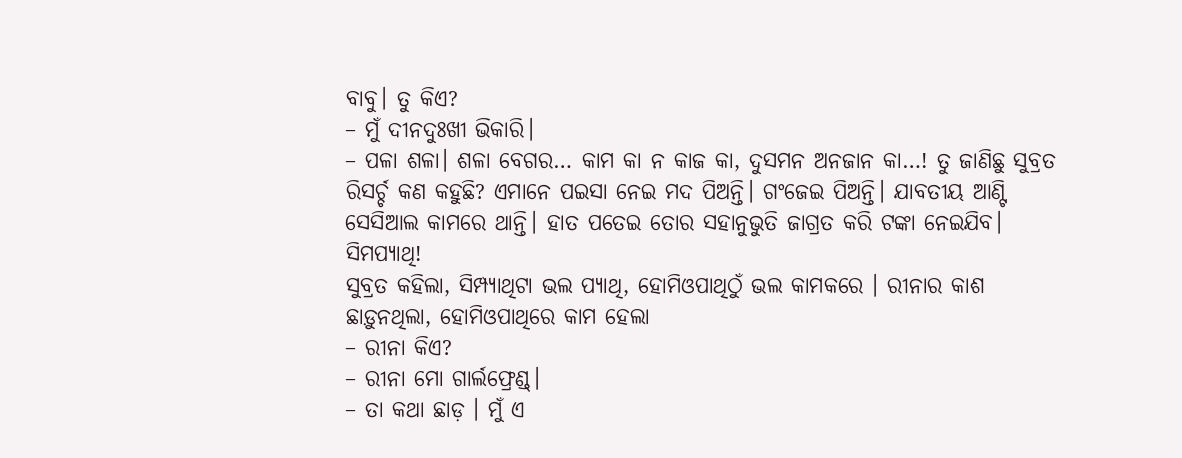ବାବୁ। ତୁ କିଏ?
– ମୁଁ ଦୀନଦୁଃଖୀ ଭିକାରି।
– ପଳା ଶଳା। ଶଳା ବେଗର… କାମ କା ନ କାଜ କା, ଦୁସମନ ଅନଜାନ କା…! ତୁ ଜାଣିଛୁ ସୁବ୍ରତ ରିସର୍ଚ୍ଚ କଣ କହୁଛି? ଏମାନେ ପଇସା ନେଇ ମଦ ପିଅନ୍ତି। ଗଂଜେଇ ପିଅନ୍ତି। ଯାବତୀୟ ଆଣ୍ଟି ସେସିଆଲ କାମରେ ଥାନ୍ତି। ହାତ ପତେଇ ତୋର ସହାନୁଭୁତି ଜାଗ୍ରତ କରି ଟଙ୍କା ନେଇଯିବ। ସିମପ୍ୟାଥି!
ସୁବ୍ରତ କହିଲା, ସିମ୍ପ୍ୟାଥିଟା ଭଲ ପ୍ୟାଥି, ହୋମିଓପାଥିଠୁଁ ଭଲ କାମକରେ । ରୀନାର କାଶ ଛାଡ଼ୁନଥିଲା, ହୋମିଓପାଥିରେ କାମ ହେଲା
– ରୀନା କିଏ?
– ରୀନା ମୋ ଗାର୍ଲଫ୍ରେଣ୍ଡ୍।
– ତା କଥା ଛାଡ଼ । ମୁଁ ଏ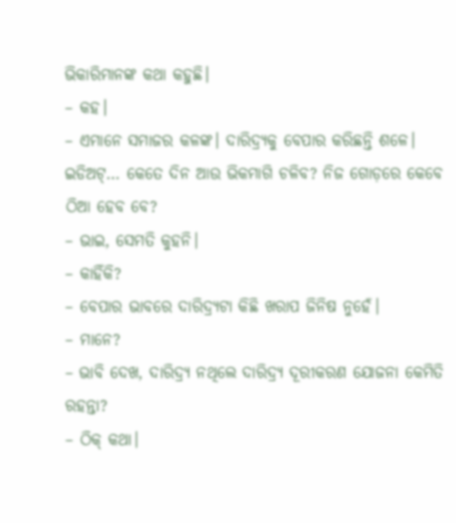ଭିକାରିମାନଙ୍କ କଥା କହୁଛି।
– କହ।
– ଏମାନେ ସମାଜର କଳଙ୍କ। ଦାରିଦ୍ର୍ୟକୁ ବେପାର କରିଛନ୍ତି ଶଳେ। ଇଡିଅଟ୍… କେତେ ଦିନ ଆଉ ଭିକମାଗି ଚଳିବ? ନିଜ ଗୋଡ଼ରେ କେବେ ଠିଆ ହେବ ବେ?
– ଭାଇ, ସେମତି କୁହନି।
– କାହିଁକି?
– ବେପାର ଭାବରେ ଦାରିଦ୍ର୍ୟଟା କିଛି ଖରାପ ଜିନିଷ ନୁହେଁ।
– ମାନେ?
– ଭାବି ଦେଖ, ଦାରିଦ୍ର୍ୟ ନଥିଲେ ଦାରିଦ୍ର୍ୟ ଦୂରୀକରଣ ଯୋଜନା କେମିତି ରହନ୍ତା?
– ଠିକ୍ କଥା।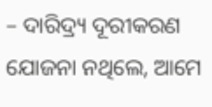– ଦାରିଦ୍ର୍ୟ ଦୂରୀକରଣ ଯୋଜନା ନଥିଲେ, ଆମେ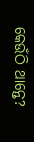କେଉଁଠି ଥାନ୍ତେ?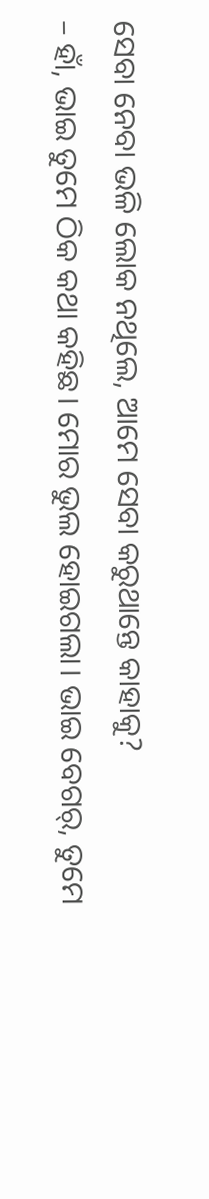ସେବା ନେବା ଭଳି ଲୋକ ନଥିଲେ, ଆମେ ସେବା କରୁଥାନ୍ତେ କାହାକୁ?
– ହାଁ, ଭାଇ ତୁମେ ଠିକ କଥା କହିଛ। ମୋର ଭୁଲ ହୋଇଗଲା। ଭାଇ ବେଗର୍, ତୁମେ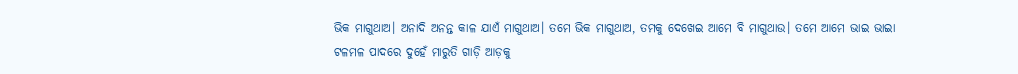ଭିକ ମାଗୁଥାଅ। ଅନାଦି ଅନନ୍ତ କାଳ ଯାଏଁ ମାଗୁଥାଅ। ତମେ ଭିକ ମାଗୁଥାଅ, ତମକୁ ଦେଖେଇ ଆମେ ବି ମାଗୁଥାଉ। ତମେ ଆମେ ଭାଇ ଭାଇା
ଟଳମଳ ପାଦରେ ଦୁହେଁ ମାରୁତି ଗାଡ଼ି ଆଡ଼କୁ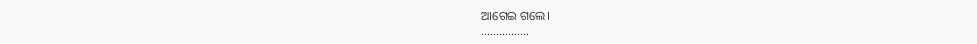ଆଗେଇ ଗଲେ।
…………….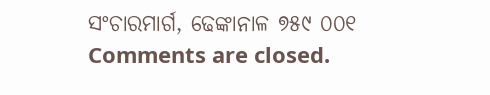ସଂଚାରମାର୍ଗ, ଢେଙ୍କାନାଳ ୭୫୯ ୦୦୧
Comments are closed.